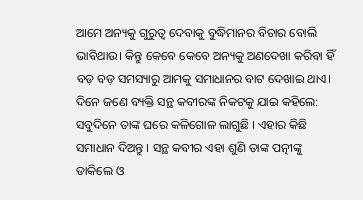ଆମେ ଅନ୍ୟକୁ ଗୁରୁତ୍ଵ ଦେବାକୁ ବୁଦ୍ଧିମାନର ବିଚାର ବୋଲି ଭାବିଥାଉ। କିନ୍ତୁ କେବେ କେବେ ଅନ୍ୟକୁ ଅଣଦେଖା କରିବା ହିଁ ବଡ଼ ବଡ଼ ସମସ୍ୟାରୁ ଆମକୁ ସମାଧାନର ବାଟ ଦେଖାଇ ଥାଏ।
ଦିନେ ଜଣେ ବ୍ୟକ୍ତି ସନ୍ଥ କବୀରଙ୍କ ନିକଟକୁ ଯାଇ କହିଲେ: ସବୁଦିନେ ତାଙ୍କ ଘରେ କଳିଗୋଳ ଲାଗୁଛି । ଏହାର କିଛି ସମାଧାନ ଦିଅନ୍ତୁ । ସନ୍ଥ କବୀର ଏହା ଶୁଣି ତାଙ୍କ ପତ୍ନୀଙ୍କୁ ଡାକିଲେ ଓ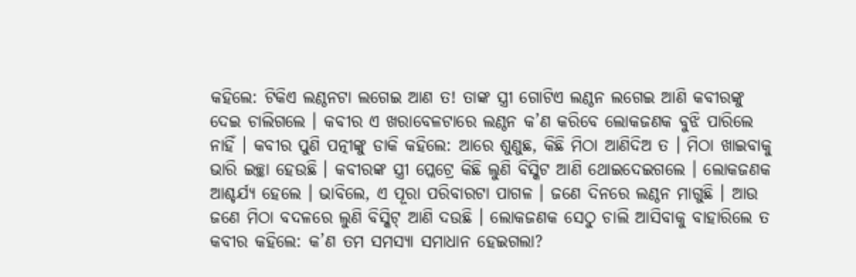କହିଲେ: ଟିକିଏ ଲଣ୍ଠନଟା ଲଗେଇ ଆଣ ତ! ତାଙ୍କ ସ୍ତ୍ରୀ ଗୋଟିଏ ଲଣ୍ଠନ ଲଗେଇ ଆଣି କବୀରଙ୍କୁ ଦେଇ ଚାଲିଗଲେ । କବୀର ଏ ଖରାବେଳଟାରେ ଲଣ୍ଠନ କ’ଣ କରିବେ ଲୋକଜଣକ ବୁଝି ପାରିଲେ ନାହିଁ । କବୀର ପୁଣି ପତ୍ନୀଙ୍କୁ ଡାକି କହିଲେ: ଆରେ ଶୁଣୁଛ, କିଛି ମିଠା ଆଣିଦିଅ ତ । ମିଠା ଖାଇବାକୁ ଭାରି ଇଚ୍ଛା ହେଉଛି । କବୀରଙ୍କ ସ୍ତ୍ରୀ ପ୍ଲେଟ୍ରେ କିଛି ଲୁଣି ବିସ୍କିଟ ଆଣି ଥୋଇଦେଇଗଲେ । ଲୋକଜଣକ ଆଶ୍ଚର୍ଯ୍ୟ ହେଲେ । ଭାବିଲେ, ଏ ପୂରା ପରିବାରଟା ପାଗଳ । ଜଣେ ଦିନରେ ଲଣ୍ଠନ ମାଗୁଛି । ଆଉ ଜଣେ ମିଠା ବଦଳରେ ଲୁଣି ବିସ୍କିଟ୍ ଆଣି ଦଉଛି । ଲୋକଜଣକ ସେଠୁ ଚାଲି ଆସିବାକୁ ବାହାରିଲେ ତ କବୀର କହିଲେ: କ’ଣ ତମ ସମସ୍ୟା ସମାଧାନ ହେଇଗଲା?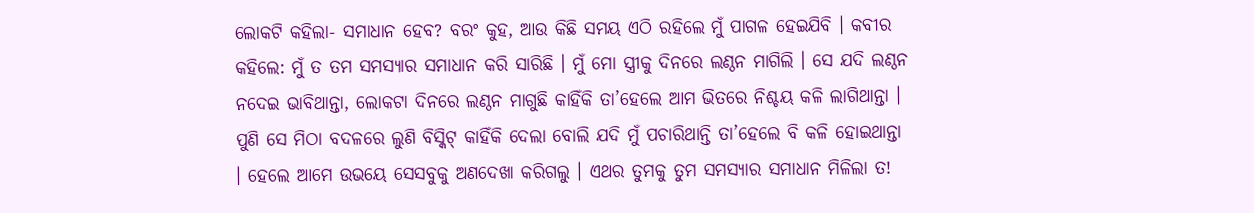ଲୋକଟି କହିଲା- ସମାଧାନ ହେବ? ବରଂ କୁହ, ଆଉ କିଛି ସମୟ ଏଠି ରହିଲେ ମୁଁ ପାଗଳ ହେଇଯିବି । କବୀର କହିଲେ: ମୁଁ ତ ତମ ସମସ୍ୟାର ସମାଧାନ କରି ସାରିଛି । ମୁଁ ମୋ ସ୍ତ୍ରୀକୁ ଦିନରେ ଲଣ୍ଠନ ମାଗିଲି । ସେ ଯଦି ଲଣ୍ଠନ ନଦେଇ ଭାବିଥାନ୍ତା, ଲୋକଟା ଦିନରେ ଲଣ୍ଠନ ମାଗୁଛି କାହିଁକି ତା’ହେଲେ ଆମ ଭିତରେ ନିଶ୍ଚୟ କଳି ଲାଗିଥାନ୍ତା । ପୁଣି ସେ ମିଠା ବଦଳରେ ଲୁଣି ବିସ୍କିଟ୍ କାହିଁକି ଦେଲା ବୋଲି ଯଦି ମୁଁ ପଚାରିଥାନ୍ତି ତା’ହେଲେ ବି କଳି ହୋଇଥାନ୍ତା । ହେଲେ ଆମେ ଉଭୟେ ସେସବୁକୁ ଅଣଦେଖା କରିଗଲୁ । ଏଥର ତୁମକୁ ତୁମ ସମସ୍ୟାର ସମାଧାନ ମିଳିଲା ତ!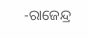-ରାଜେନ୍ଦ୍ର